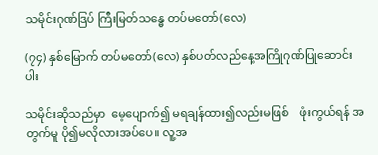သမိုင်းဂုဏ်ဒြပ် ကြီးမြတ်သန္ဓေ တပ်မတော်(လေ)

(၇၄) နှစ်မြောက် တပ်မတော်(လေ) နှစ်ပတ်လည်နေ့အကြိုဂုဏ်ပြုဆောင်းပါး

သမိုင်းဆိုသည်မှာ  မေ့ပျောက်၍ မရချန်ထား၍လည်းမဖြစ်    ဖုံးကွယ်ရန် အတွက်မူ ပို၍မလိုလားအပ်ပေ။ လူ့အ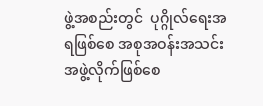ဖွဲ့အစည်းတွင်  ပုဂ္ဂိုလ်ရေးအရဖြစ်စေ အစုအဝန်းအသင်း အဖွဲ့လိုက်ဖြစ်စေ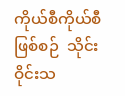ကိုယ်စီကိုယ်စီဖြစ်စဉ်  သိုင်းဝိုင်းသ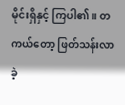မိုင်းရှိနှင့် ကြပါ၏။ တကယ်တော့ ဖြတ်သန်းလာခဲ့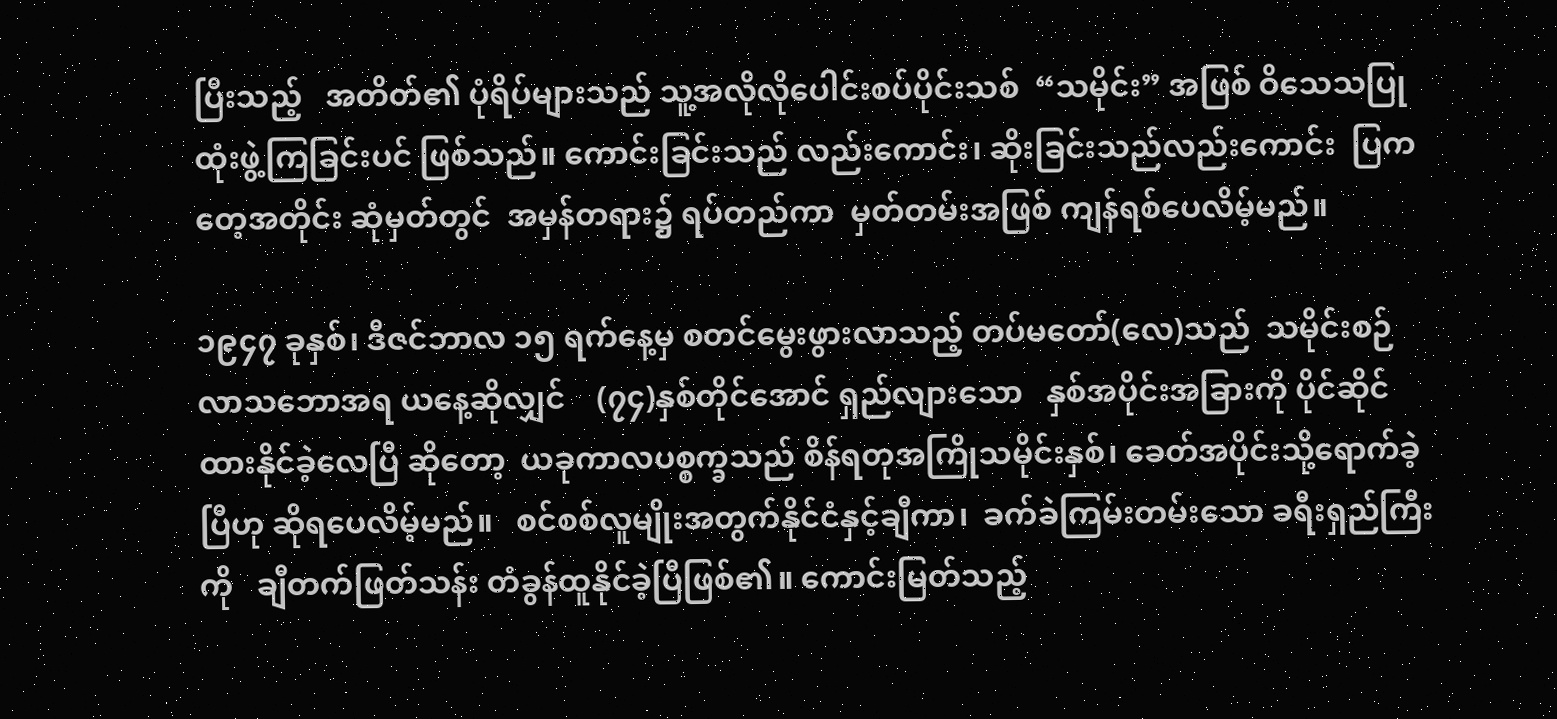ပြီးသည့်   အတိတ်၏ ပုံရိပ်များသည် သူ့အလိုလိုပေါင်းစပ်ပိုင်းသစ်  “သမိုင်း” အဖြစ် ဝိသေသပြုထုံးဖွဲ့ကြခြင်းပင် ဖြစ်သည်။ ကောင်းခြင်းသည် လည်းကောင်း၊ ဆိုးခြင်းသည်လည်းကောင်း  ပြကတေ့အတိုင်း ဆုံမှတ်တွင်  အမှန်တရား၌ ရပ်တည်ကာ  မှတ်တမ်းအဖြစ် ကျန်ရစ်ပေလိမ့်မည်။

၁၉၄၇ ခုနှစ်၊ ဒီဇင်ဘာလ ၁၅ ရက်နေ့မှ စတင်မွေးဖွားလာသည့် တပ်မတော်(လေ)သည်  သမိုင်းစဉ်လာသဘောအရ ယနေ့ဆိုလျှင်    (၇၄)နှစ်တိုင်အောင် ရှည်လျားသော   နှစ်အပိုင်းအခြားကို ပိုင်ဆိုင် ထားနိုင်ခဲ့လေပြီ ဆိုတော့  ယခုကာလပစ္စက္ခသည် စိန်ရတုအကြိုသမိုင်းနှစ်၊ ခေတ်အပိုင်းသို့ရောက်ခဲ့ပြီဟု ဆိုရပေလိမ့်မည်။   စင်စစ်လူမျိုးအတွက်နိုင်ငံနှင့်ချီကာ၊  ခက်ခဲကြမ်းတမ်းသော ခရီးရှည်ကြီးကို   ချီတက်ဖြတ်သန်း တံခွန်ထူနိုင်ခဲ့ပြီဖြစ်၏။ ကောင်းမြတ်သည့်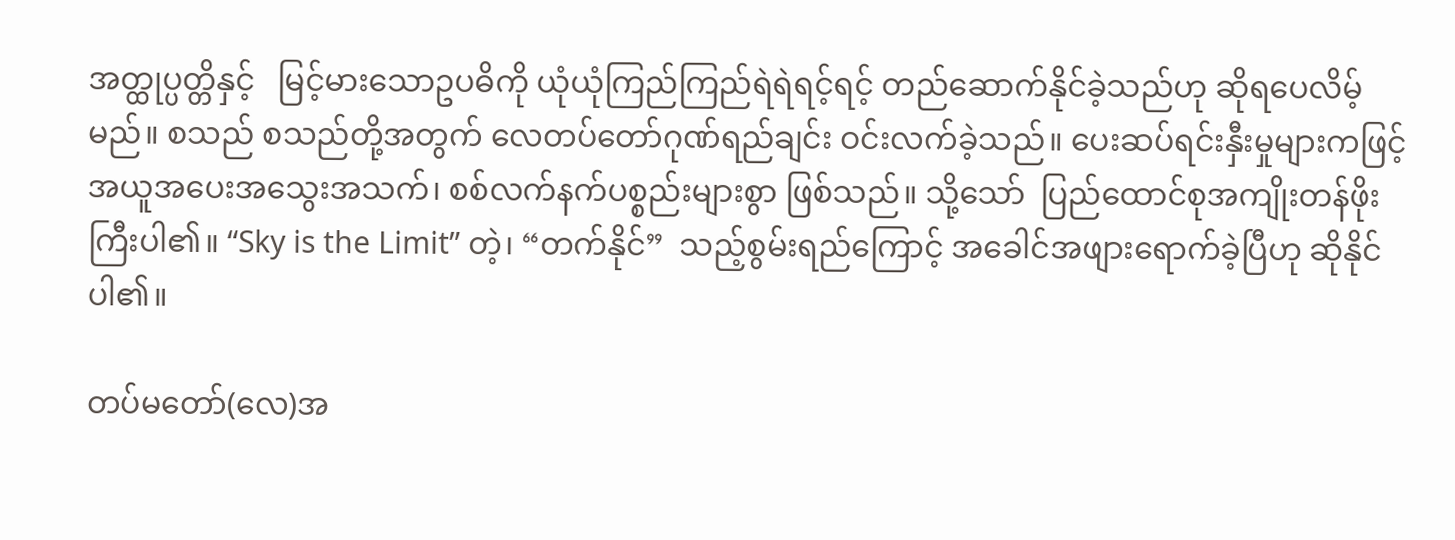အတ္ထုပ္ပတ္တိနှင့်   မြင့်မားသောဥပဓိကို ယုံယုံကြည်ကြည်ရဲရဲရင့်ရင့် တည်ဆောက်နိုင်ခဲ့သည်ဟု ဆိုရပေလိမ့်မည်။ စသည် စသည်တို့အတွက် လေတပ်တော်ဂုဏ်ရည်ချင်း ဝင်းလက်ခဲ့သည်။ ပေးဆပ်ရင်းနှီးမှုများကဖြင့် အယူအပေးအသွေးအသက်၊ စစ်လက်နက်ပစ္စည်းများစွာ ဖြစ်သည်။ သို့သော်  ပြည်ထောင်စုအကျိုးတန်ဖိုးကြီးပါ၏။ “Sky is the Limit” တဲ့၊ “တက်နိုင်”  သည့်စွမ်းရည်ကြောင့် အခေါင်အဖျားရောက်ခဲ့ပြီဟု ဆိုနိုင်ပါ၏။

တပ်မတော်(လေ)အ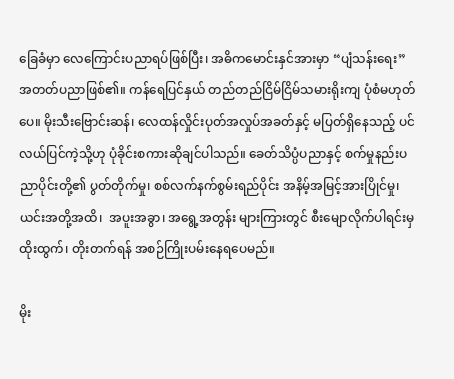ခြေခံမှာ လေကြောင်းပညာရပ်ဖြစ်ပြီး၊ အဓိကမောင်းနှင်အားမှာ “ပျံသန်းရေး” အတတ်ပညာဖြစ်၏။ ကန်ရေပြင်နှယ် တည်တည်ငြိမ်ငြိမ်သမားရိုးကျ ပုံစံမဟုတ်ပေ။ မိုးသီးဗြောင်းဆန်၊ လေထန်လှိုင်းပုတ်အလှုပ်အခတ်နှင့် မပြတ်ရှိနေသည့် ပင်လယ်ပြင်ကဲ့သို့ဟု ပုံခိုင်းစကားဆိုချင်ပါသည်။ ခေတ်သိပ္ပံပညာနှင့် စက်မှုနည်းပညာပိုင်းတို့၏ ပွတ်တိုက်မှု၊ စစ်လက်နက်စွမ်းရည်ပိုင်း အနိမ့်အမြင့်အားပြိုင်မှု၊ ယင်းအတို့အထိ၊  အပူးအခွာ၊ အရွေ့အတွန်း များကြားတွင် စီးမျောလိုက်ပါရင်းမှထိုးထွက်၊ တိုးတက်ရန် အစဉ်ကြိုးပမ်းနေရပေမည်။

မိုး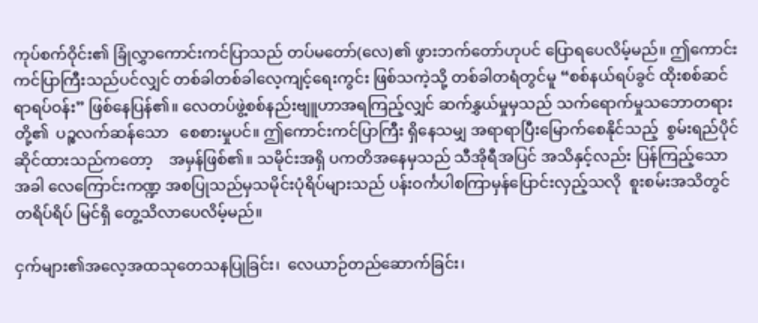ကုပ်စက်ဝိုင်း၏ ခြုံလွှာကောင်းကင်ပြာသည် တပ်မတော်(လေ)၏ ဖွားဘက်တော်ဟုပင် ပြောရပေလိမ့်မည်။ ဤကောင်းကင်ပြာကြီးသည်ပင်လျှင် တစ်ခါတစ်ခါလေ့ကျင့်ရေးကွင်း ဖြစ်သကဲ့သို့ တစ်ခါတရံတွင်မူ “စစ်နယ်ရပ်ခွင် ထိုးစစ်ဆင်ရာရပ်ဝန်း” ဖြစ်နေပြန်၏။ လေတပ်ဖွဲ့စစ်နည်းဗျူဟာအရကြည့်လျှင် ဆက်နွှယ်မှုမှသည် သက်ရောက်မှုသဘောတရားတို့၏  ပဉ္စလက်ဆန်သော   စေစားမှုပင်။ ဤကောင်းကင်ပြာကြီး ရှိနေသမျှ အရာရာပြီးမြောက်စေနိုင်သည့်  စွမ်းရည်ပိုင်ဆိုင်ထားသည်ကတော့    အမှန်ဖြစ်၏။ သမိုင်းအရှိ ပကတိအနေမှသည် သီအိုရီအပြင် အသိနှင့်လည်း ပြန်ကြည့်သောအခါ လေကြောင်းကဏ္ဍ အစပြုသည်မှသမိုင်းပုံရိပ်များသည် ပန်းဝင်္ကပါစကြာမှန်ပြောင်းလှည့်သလို  စူးစမ်းအသိတွင် တရိပ်ရိပ် မြင်ရှိ တွေ့သိလာပေလိမ့်မည်။

ငှက်များ၏အလေ့အထသုတေသနပြုခြင်း၊  လေယာဉ်တည်ဆောက်ခြင်း၊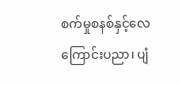စက်မှုစနစ်နှင့်လေကြောင်းပညာ၊ ပျံ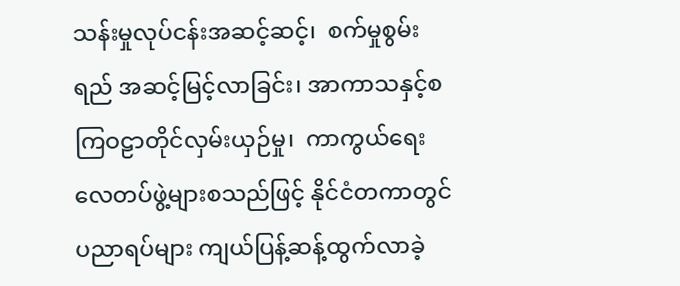သန်းမှုလုပ်ငန်းအဆင့်ဆင့်၊  စက်မှုစွမ်းရည် အဆင့်မြင့်လာခြင်း၊ အာကာသနှင့်စကြဝဠာတိုင်လှမ်းယှဉ်မှု၊  ကာကွယ်ရေး လေတပ်ဖွဲ့များစသည်ဖြင့် နိုင်ငံတကာတွင် ပညာရပ်များ ကျယ်ပြန့်ဆန့်ထွက်လာခဲ့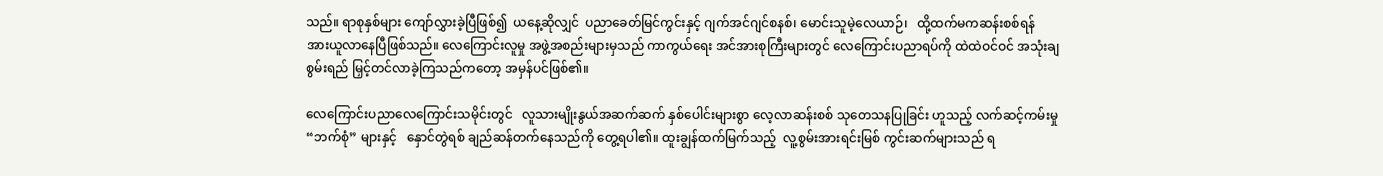သည်။ ရာစုနှစ်များ ကျော်လွှားခဲ့ပြီဖြစ်၍  ယနေ့ဆိုလျှင်  ပညာခေတ်မြင်ကွင်းနှင့် ဂျက်အင်ဂျင်စနစ်၊ မောင်းသူမဲ့လေယာဉ်၊   ထို့ထက်မကဆန်းစစ်ရန် အားယူလာနေပြီဖြစ်သည်။ လေကြောင်းလူမှု အဖွဲ့အစည်းများမှသည် ကာကွယ်ရေး အင်အားစုကြီးများတွင် လေကြောင်းပညာရပ်ကို ထဲထဲဝင်ဝင် အသုံးချစွမ်းရည် မြှင့်တင်လာခဲ့ကြသည်ကတော့ အမှန်ပင်ဖြစ်၏။

လေကြောင်းပညာလေကြောင်းသမိုင်းတွင်   လူသားမျိုးနွယ်အဆက်ဆက် နှစ်ပေါင်းများစွာ လေ့လာဆန်းစစ် သုတေသနပြုခြင်း ဟူသည့် လက်ဆင့်ကမ်းမှု “ဘက်စုံ” များနှင့်   နှောင်တွဲရစ် ချည်ဆန်တက်နေသည်ကို တွေ့ရပါ၏။ ထူးချွန်ထက်မြက်သည့်  လူ့စွမ်းအားရင်းမြစ် ကွင်းဆက်များသည် ရ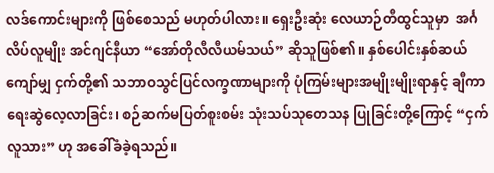လဒ်ကောင်းများကို ဖြစ်စေသည် မဟုတ်ပါလား။ ရှေးဦးဆုံး လေယာဉ်တီထွင်သူမှာ  အင်္ဂလိပ်လူမျိုး အင်ဂျင်နီယာ “အော်တိုလီလီယမ်သယ်” ဆိုသူဖြစ်၏။ နှစ်ပေါင်းနှစ်ဆယ်ကျော်မျှ ငှက်တို့၏ သဘာဝသွင်ပြင်လက္ခဏာများကို ပုံကြမ်းများအမျိုးမျိုးရာနှင့် ချီကာရေးဆွဲလေ့လာခြင်း၊ စဉ်ဆက်မပြတ်စူးစမ်း သုံးသပ်သုတေသန ပြုခြင်းတို့ကြောင့် “ငှက်လူသား” ဟု အခေါ်ခံခဲ့ရသည်။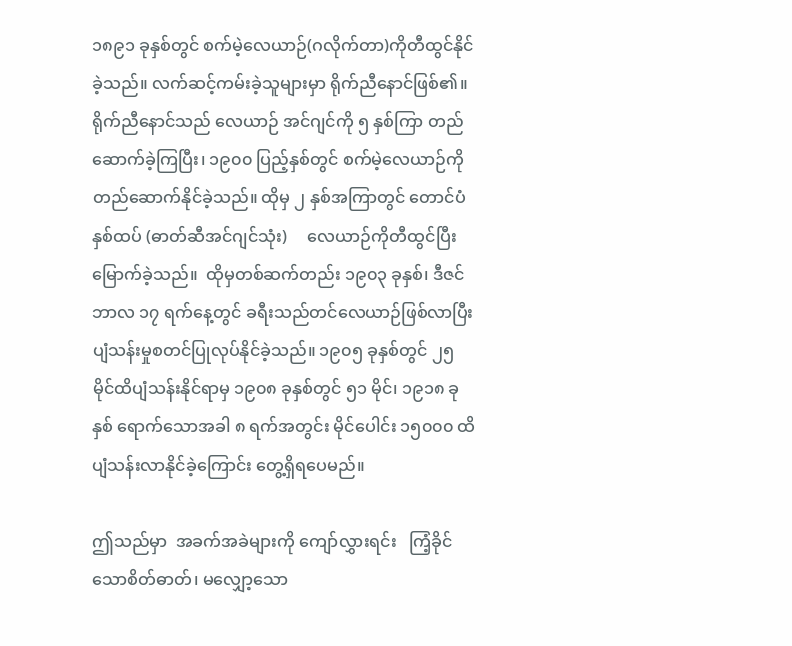၁၈၉၁ ခုနှစ်တွင် စက်မဲ့လေယာဉ်(ဂလိုက်တာ)ကိုတီထွင်နိုင်ခဲ့သည်။ လက်ဆင့်ကမ်းခဲ့သူများမှာ ရိုက်ညီနောင်ဖြစ်၏။ ရိုက်ညီနောင်သည် လေယာဉ် အင်ဂျင်ကို ၅ နှစ်ကြာ တည်ဆောက်ခဲ့ကြပြီး၊ ၁၉၀၀ ပြည့်နှစ်တွင် စက်မဲ့လေယာဉ်ကို တည်ဆောက်နိုင်ခဲ့သည်။ ထိုမှ ၂ နှစ်အကြာတွင် တောင်ပံနှစ်ထပ် (ဓာတ်ဆီအင်ဂျင်သုံး)     လေယာဉ်ကိုတီထွင်ပြီးမြောက်ခဲ့သည်။  ထိုမှတစ်ဆက်တည်း ၁၉၀၃ ခုနှစ်၊ ဒီဇင်ဘာလ ၁၇ ရက်နေ့တွင် ခရီးသည်တင်လေယာဉ်ဖြစ်လာပြီး ပျံသန်းမှုစတင်ပြုလုပ်နိုင်ခဲ့သည်။ ၁၉၀၅ ခုနှစ်တွင် ၂၅ မိုင်ထိပျံသန်းနိုင်ရာမှ ၁၉၀၈ ခုနှစ်တွင် ၅၁ မိုင်၊ ၁၉၁၈ ခုနှစ် ရောက်သောအခါ ၈ ရက်အတွင်း မိုင်ပေါင်း ၁၅၀၀၀ ထိ ပျံသန်းလာနိုင်ခဲ့ကြောင်း တွေ့ရှိရပေမည်။

ဤသည်မှာ  အခက်အခဲများကို ကျော်လွှားရင်း   ကြံ့ခိုင်သောစိတ်ဓာတ်၊ မလျှော့သော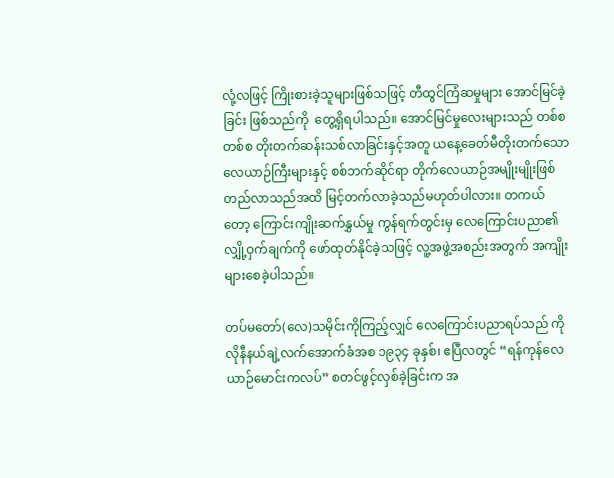လုံ့လဖြင့် ကြိုးစားခဲ့သူများဖြစ်သဖြင့် တီထွင်ကြံဆမှုများ အောင်မြင်ခဲ့ခြင်း ဖြစ်သည်ကို  တွေ့ရှိရပါသည်။ အောင်မြင်မှုလေးများသည် တစ်စတစ်စ တိုးတက်ဆန်းသစ်လာခြင်းနှင့်အတူ ယနေ့ခေတ်မီတိုးတက်သော လေယာဉ်ကြီးများနှင့် စစ်ဘက်ဆိုင်ရာ တိုက်လေယာဉ်အမျိုးမျိုးဖြစ်တည်လာသည်အထိ မြင့်တက်လာခဲ့သည်မဟုတ်ပါလား။ တကယ်တော့ ကြောင်းကျိုးဆက်နွှယ်မှု ကွန်ရက်တွင်းမှ လေကြောင်းပညာ၏ လျှို့ဝှက်ချက်ကို ဖော်ထုတ်နိုင်ခဲ့သဖြင့် လူ့အဖွဲ့အစည်းအတွက် အကျိုးများစေခဲ့ပါသည်။

တပ်မတော်(လေ)သမိုင်းကိုကြည့်လျှင် လေကြောင်းပညာရပ်သည် ကိုလိုနီနယ်ချဲ့လက်အောက်ခံအစ ၁၉၃၄ ခုနှစ်၊ ဧပြီလတွင် “ရန်ကုန်လေယာဉ်မောင်းကလပ်” စတင်ဖွင့်လှစ်ခဲ့ခြင်းက အ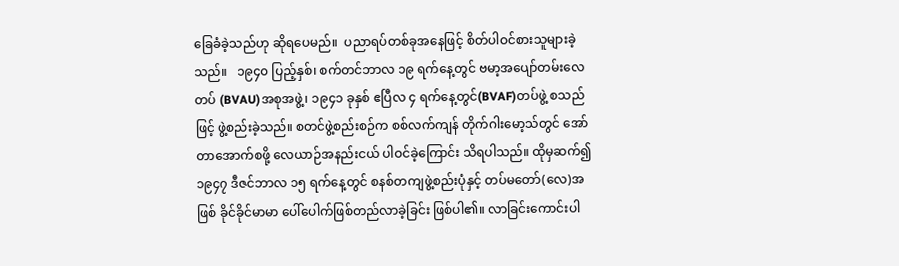ခြေခံခဲ့သည်ဟု ဆိုရပေမည်။  ပညာရပ်တစ်ခုအနေဖြင့် စိတ်ပါဝင်စားသူများခဲ့သည်။   ၁၉၄၀ ပြည့်နှစ်၊ စက်တင်ဘာလ ၁၉ ရက်နေ့တွင် ဗမာ့အပျော်တမ်းလေတပ် (BVAU)အစုအဖွဲ့၊ ၁၉၄၁ ခုနှစ် ဧပြီလ ၄ ရက်နေ့တွင်(BVAF)တပ်ဖွဲ့ စသည်ဖြင့် ဖွဲ့စည်းခဲ့သည်။ စတင်ဖွဲ့စည်းစဉ်က စစ်လက်ကျန် တိုက်ဂါးမော့သ်တွင် အော်တာအောက်စဖို့ လေယာဉ်အနည်းငယ် ပါဝင်ခဲ့ကြောင်း သိရပါသည်။ ထိုမှဆက်၍ ၁၉၄၇ ဒီဇင်ဘာလ ၁၅ ရက်နေ့တွင် စနစ်တကျဖွဲ့စည်းပုံနှင့် တပ်မတော်(လေ)အဖြစ် ခိုင်ခိုင်မာမာ ပေါ်ပေါက်ဖြစ်တည်လာခဲ့ခြင်း ဖြစ်ပါ၏။ လာခြင်းကောင်းပါ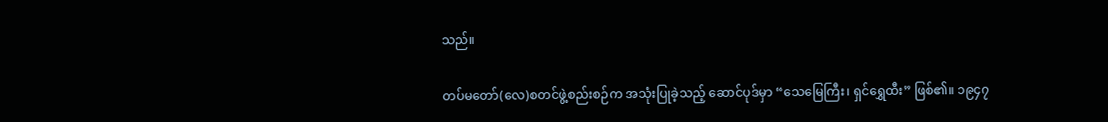သည်။

တပ်မတော်(လေ)စတင်ဖွဲ့စည်းစဉ်က အသုံးပြုခဲ့သည့် ဆောင်ပုဒ်မှာ “သေမြေကြီး၊ ရှင်ရွှေထီး” ဖြစ်၏။ ၁၉၄၇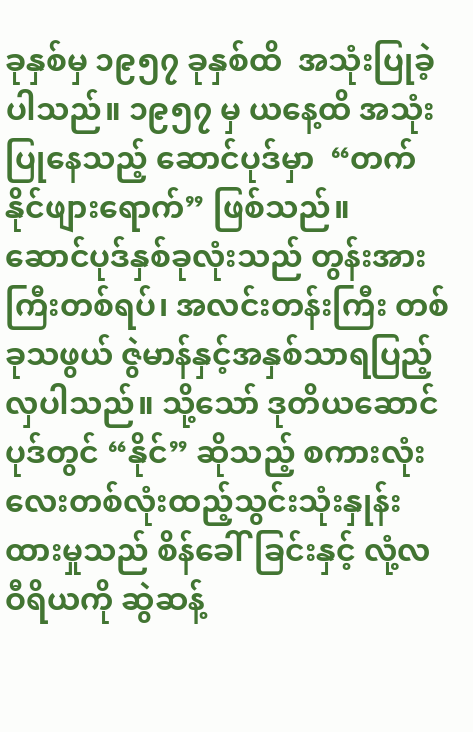ခုနှစ်မှ ၁၉၅၇ ခုနှစ်ထိ  အသုံးပြုခဲ့ပါသည်။ ၁၉၅၇ မှ ယနေ့ထိ အသုံးပြုနေသည့် ဆောင်ပုဒ်မှာ  “တက်နိုင်ဖျားရောက်” ဖြစ်သည်။   ဆောင်ပုဒ်နှစ်ခုလုံးသည် တွန်းအားကြီးတစ်ရပ်၊ အလင်းတန်းကြီး တစ်ခုသဖွယ် ဇွဲမာန်နှင့်အနှစ်သာရပြည့်လှပါသည်။ သို့သော် ဒုတိယဆောင်ပုဒ်တွင် “နိုင်” ဆိုသည့် စကားလုံးလေးတစ်လုံးထည့်သွင်းသုံးနှုန်းထားမှုသည် စိန်ခေါ်ခြင်းနှင့် လုံ့လဝီရိယကို ဆွဲဆန့်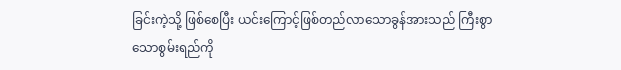ခြင်းကဲ့သို့ ဖြစ်စေပြီး ယင်းကြောင့်ဖြစ်တည်လာသောခွန်အားသည် ကြီးစွာသောစွမ်းရည်ကို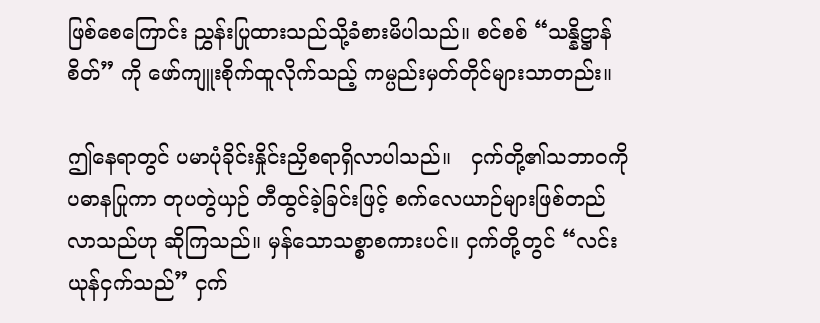ဖြစ်စေကြောင်း ညွှန်းပြုထားသည်သို့ခံစားမိပါသည်။ စင်စစ် “သန္နိဋ္ဌာန်စိတ်” ကို ဖော်ကျူးစိုက်ထူလိုက်သည့် ကမ္ပည်းမှတ်တိုင်များသာတည်း။

ဤနေရာတွင် ပမာပုံခိုင်းနှိုင်းညှိစရာရှိလာပါသည်။   ငှက်တို့၏သဘာဝကို ပဓာနပြုကာ တုပတွဲယှဉ် တီထွင်ခဲ့ခြင်းဖြင့် စက်လေယာဉ်များဖြစ်တည်လာသည်ဟု ဆိုကြသည်။ မှန်သောသစ္စာစကားပင်။ ငှက်တို့တွင် “လင်းယုန်ငှက်သည်” ငှက်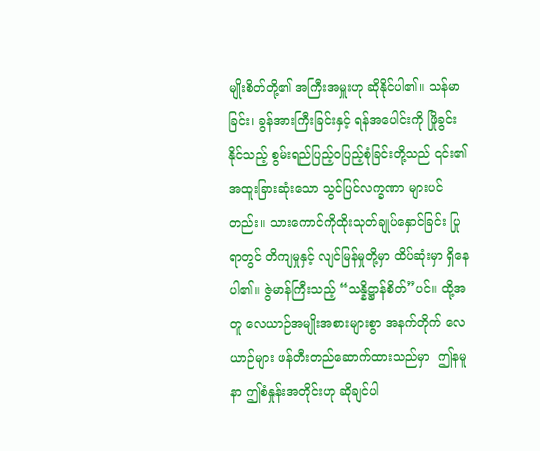မျိုးစိတ်တို့၏ အကြီးအမှူးဟု ဆိုနိုင်ပါ၏။ သန်မာခြင်း၊ ခွန်အားကြီးခြင်းနှင့် ရန်အပေါင်းကို ဖြိုခွင်းနိုင်သည့် စွမ်းရည်ပြည့်ဝပြည့်စုံခြင်းတို့သည် ၎င်း၏အထူးခြားဆုံးသော သွင်ပြင်လက္ခဏာ များပင်တည်း။ သားကောင်ကိုထိုးသုတ်ချုပ်နှောင်ခြင်း ပြုရာတွင် တိကျမှုနှင့် လျင်မြန်မှုတို့မှာ ထိပ်ဆုံးမှာ ရှိနေပါ၏။ ဇွဲမာန်ကြီးသည့် “သန္နိဋ္ဌာန်စိတ်”ပင်။ ထို့အတူ လေယာဉ်အမျိုးအစားများစွာ အနက်တိုက် လေယာဉ်များ ဖန်တီးတည်ဆောက်ထားသည်မှာ  ဤနမူနာ ဤစံနှုန်းအတိုင်းဟု ဆိုချင်ပါ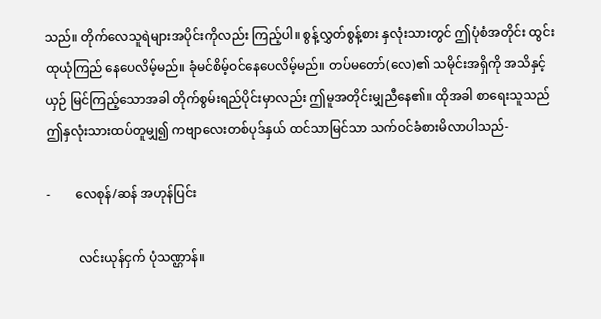သည်။ တိုက်လေသူရဲများအပိုင်းကိုလည်း ကြည့်ပါ။ စွန့်လွှတ်စွန့်စား နှလုံးသားတွင် ဤပုံစံအတိုင်း ထွင်းထုယုံကြည် နေပေလိမ့်မည်။ ခုံမင်စိမ့်ဝင်နေပေလိမ့်မည်။ တပ်မတော်(လေ)၏ သမိုင်းအရှိကို အသိနှင့်ယှဉ် မြင်ကြည့်သောအခါ တိုက်စွမ်းရည်ပိုင်းမှာလည်း ဤမူအတိုင်းမျှညီနေ၏။ ထိုအခါ စာရေးသူသည် ဤနှလုံးသားထပ်တူမျှ၍ ကဗျာလေးတစ်ပုဒ်နှယ် ထင်သာမြင်သာ သက်ဝင်ခံစားမိလာပါသည်-

-        လေစုန်/ဆန် အဟုန်ပြင်း

          လင်းယုန်ငှက် ပုံသဏ္ဌာန်။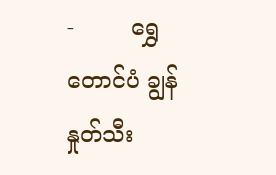-        ရွှေတောင်ပံ ချွန်နှုတ်သီး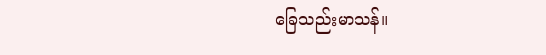ခြေသည်းမာသန်။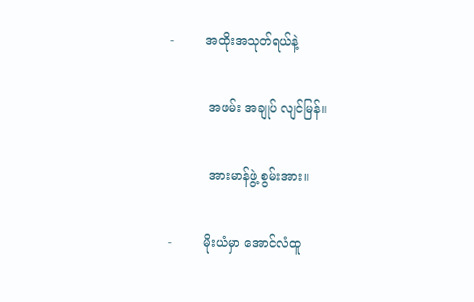-        အထိုးအသုတ်ရယ်နဲ့

          အဖမ်း အချုပ် လျင်မြန်။

          အားမာန်ဖွဲ့ စွမ်းအား။

-        မိုးယံမှာ အောင်လံထူ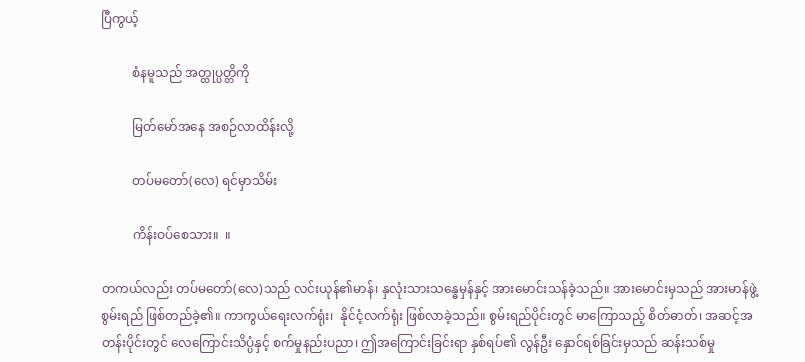ပြီကွယ့်

          စံနမူသည် အတ္ထုပ္ပတ္တိကို

          မြတ်မော်အနေ အစဉ်လာထိန်းလို့

          တပ်မတော်(လေ) ရင်မှာသိမ်း

          ကိန်းဝပ်စေသား။  ။

တကယ်လည်း တပ်မတော်(လေ)သည် လင်းယုန်၏မာန်၊ နှလုံးသားသန္ဓေမှန်နှင့် အားမောင်းသန်ခဲ့သည်။ အားမောင်းမှသည် အားမာန်ဖွဲ့စွမ်းရည် ဖြစ်တည်ခဲ့၏။ ကာကွယ်ရေးလက်ရုံး၊  နိုင်ငံ့လက်ရုံး ဖြစ်လာခဲ့သည်။ စွမ်းရည်ပိုင်းတွင် မာကြောသည့် စိတ်ဓာတ်၊ အဆင့်အတန်းပိုင်းတွင် လေကြောင်းသိပ္ပံနှင့် စက်မှုနည်းပညာ၊ ဤအကြောင်းခြင်းရာ နှစ်ရပ်၏ လွန်ဦး နှောင်ရစ်ခြင်းမှသည် ဆန်းသစ်မှု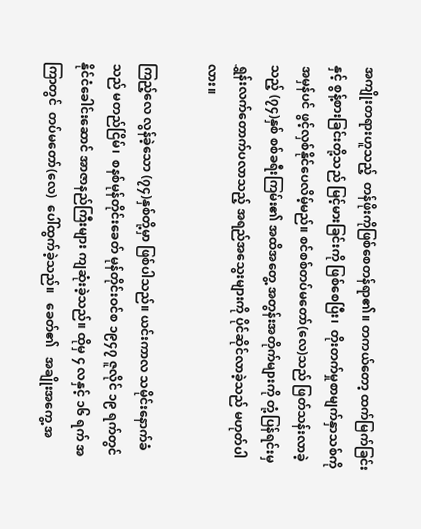အကျိုးတရားဟူသည့်  တန်ဖိုးကိုဖြစ်စေတန်ရာ၏။ တကယ်တော့ ထက်မြက်ခြင်းနှင့် စွန့်စားခြင်းတို့သည် မြင့်မားခြင်းကို ဖြစ်စေပြီး၊  တိုးတက်မှုစာမျက်နှာသစ်ကို အမှန်ပင် ဖွင့်လှစ်နိုင်ပေလိမ့်မည်။ စင်စစ်တပ်မတော်(လေ)သည် ဖြတ်သန်းလာခဲ့သည့် (၇၄)နှစ် စစ်ခရီးကြမ်း၏ အထိအတွေ့ အတွန်းအတိုက်များကို တုံ့ပြန်ရင်းမှ   ရွှန်းလက်တောက်ပလာသည့် အရည်အသွေးများကို ပိုင်ဆိုင်လာခဲ့သည် မဟုတ်ပါလား။

ကြည့်လေ လွန်ခဲ့သော (၇၄)နှစ်တို့မှာ ဖြစ်ပါသည်။ ယင်းကာလ သမိုင်းနောက်ခံသည် မတည်ငြိမ်၊  စနစ်မုန်တိုင်းခေတ် မုန်တိုင်းဝင်စ ၁၉၄၇ ဇူလိုင် ၁၉ ရက်တွင် နိုင်ငံခေါင်းဆောင် အာဇာနည်ကြီးများ ကျဆုံးခဲ့သည်။ ထိုမှ ၄ လနှင့် ၁၆ ရက် အကြာတွင်  တပ်မတော်(လေ)  ပေါ်ထွက်ခဲ့သည်။   ခေတ်၏   အချိုးအကွေ့ အ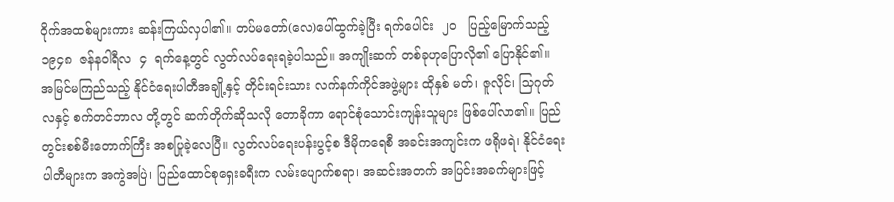ဝိုက်အထစ်များကား ဆန်းကြယ်လှပါ၏။ တပ်မတော်(လေ)ပေါ်ထွက်ခဲ့ပြီး ရက်ပေါင်း  ၂၀   ပြည့်မြောက်သည့် ၁၉၄၈  ဇန်နဝါရီလ  ၄  ရက်နေ့တွင် လွတ်လပ်ရေးရခဲ့ပါသည်။ အကျိုးဆက် တစ်ခုဟုပြောလို၏ ပြောနိုင်၏။ အမြင်မကြည်သည့် နိုင်ငံရေးပါတီအချို့နှင့် တိုင်းရင်းသား လက်နက်ကိုင်အဖွဲ့များ ထိုနှစ် မတ်၊ ဇူလိုင်၊ သြဂုတ်လနှင့် စက်တင်ဘာလ တို့တွင် ဆက်တိုက်ဆိုသလို တောခိုကာ ရောင်စုံသောင်းကျန်းသူများ ဖြစ်ပေါ်လာ၏။ ပြည်တွင်းစစ်မီးတောက်ကြီး အစပြုခဲ့လေပြီ။ လွတ်လပ်ရေးပန်းပွင့်စ ဒီမိုကရေစီ အခင်းအကျင်းက ဖရိုဖရဲ၊ နိုင်ငံရေးပါတီများက အကွဲအပြဲ၊ ပြည်ထောင်စုရှေးခရီးက လမ်းပျောက်စရာ၊ အဆင်းအတက် အပြင်းအခက်များဖြင့်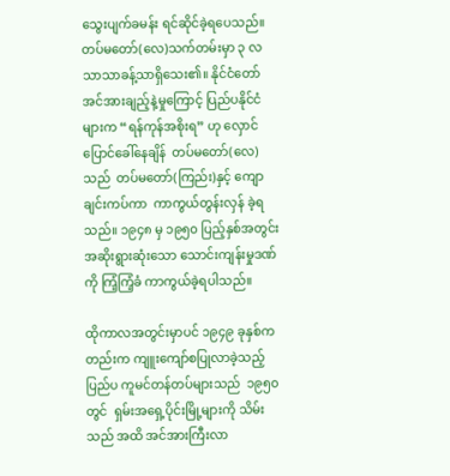သွေးပျက်ခမန်း ရင်ဆိုင်ခဲ့ရပေသည်။ တပ်မတော်(လေ)သက်တမ်းမှာ ၃ လသာသာခန့်သာရှိသေး၏။ နိုင်ငံတော် အင်အားချည့်နဲ့မှုကြောင့် ပြည်ပနိုင်ငံများက “ရန်ကုန်အစိုးရ” ဟု လှောင်ပြောင်ခေါ်နေချိန်  တပ်မတော်(လေ)သည်  တပ်မတော်(ကြည်း)နှင့် ကျောချင်းကပ်ကာ  ကာကွယ်တွန်းလှန် ခဲ့ရသည်။ ၁၉၄၈ မှ ၁၉၅၀ ပြည့်နှစ်အတွင်း အဆိုးရွားဆုံးသော သောင်းကျန်းမှုဒဏ်ကို ကြံ့ကြံ့ခံ ကာကွယ်ခဲ့ရပါသည်။

ထိုကာလအတွင်းမှာပင် ၁၉၄၉ ခုနှစ်ကတည်းက ကျူးကျော်စပြုလာခဲ့သည့် ပြည်ပ ကူမင်တန်တပ်များသည်  ၁၉၅၀ တွင်  ရှမ်းအရှေ့ပိုင်းမြို့များကို သိမ်းသည် အထိ အင်အားကြီးလာ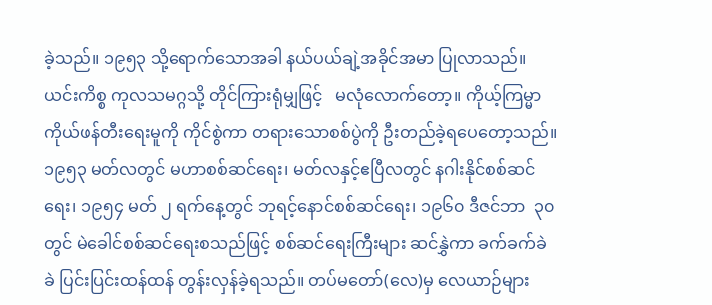ခဲ့သည်။ ၁၉၅၃ သို့ရောက်သောအခါ နယ်ပယ်ချဲ့အခိုင်အမာ ပြုလာသည်။ ယင်းကိစ္စ ကုလသမဂ္ဂသို့ တိုင်ကြားရုံမျှဖြင့်   မလုံလောက်တော့။ ကိုယ့်ကြမ္မာ ကိုယ်ဖန်တီးရေးမူကို ကိုင်စွဲကာ တရားသောစစ်ပွဲကို ဦးတည်ခဲ့ရပေတော့သည်။ ၁၉၅၃ မတ်လတွင် မဟာစစ်ဆင်ရေး၊ မတ်လနှင့်ဧပြီလတွင် နဂါးနိုင်စစ်ဆင်ရေး၊ ၁၉၅၄ မတ် ၂ ရက်နေ့တွင် ဘုရင့်နောင်စစ်ဆင်ရေး၊ ၁၉၆၀ ဒီဇင်ဘာ  ၃၀ တွင် မဲခေါင်စစ်ဆင်ရေးစသည်ဖြင့် စစ်ဆင်ရေးကြီးများ ဆင်နွှဲကာ ခက်ခက်ခဲခဲ ပြင်းပြင်းထန်ထန် တွန်းလှန်ခဲ့ရသည်။ တပ်မတော်(လေ)မှ လေယာဉ်များ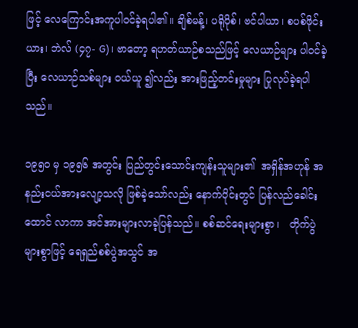ဖြင့် လေကြောင်းအကူပါဝင်ခဲ့ရပါ၏။ ချိစ်မန့်၊ ပရိုပိုစ်၊ ဗင်ပါယာ၊ စပစ်ဖိုင်းယား၊ ဘဲလ် (၄၇- G)၊ ဗာတော့ ရဟတ်ယာဉ်စသည်ဖြင့် လေယာဉ်များ ပါဝင်ခဲ့ပြီး လေယာဉ်သစ်များ ဝယ်ယူ ၍လည်း အားဖြည့်တင်းမှုများ ပြုလုပ်ခဲ့ရပါသည်။

၁၉၅၀ မှ ၁၉၅၆ အတွင်း ပြည်တွင်းသောင်းကျန်းသူများ၏  အရှိန်အဟုန် အနည်းငယ်အားလျော့သလို ဖြစ်ခဲ့သော်လည်း နောက်ပိုင်းတွင် ပြန်လည်ခေါင်းထောင် လာကာ အင်အားများလာခဲ့ပြန်သည်။ စစ်ဆင်ရေးများစွာ၊   တိုက်ပွဲများစွာဖြင့် ရေရှည်စစ်ပွဲအသွင် အ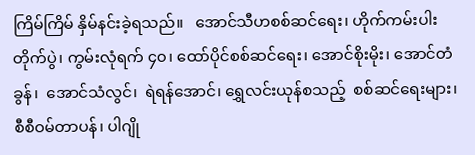ကြိမ်ကြိမ် နှိမ်နင်းခဲ့ရသည်။   အောင်သီဟစစ်ဆင်ရေး၊ ဟိုက်ကမ်းပါးတိုက်ပွဲ၊ ကွမ်းလုံရက် ၄၀၊ ထော်ပိုင်စစ်ဆင်ရေး၊ အောင်စိုးမိုး၊ အောင်တံခွန်၊  အောင်သံလွင်၊  ရဲရန်အောင်၊ ရွှေလင်းယုန်စသည့်  စစ်ဆင်ရေးများ၊ စီစီဝမ်တာပန်၊ ပါဂျို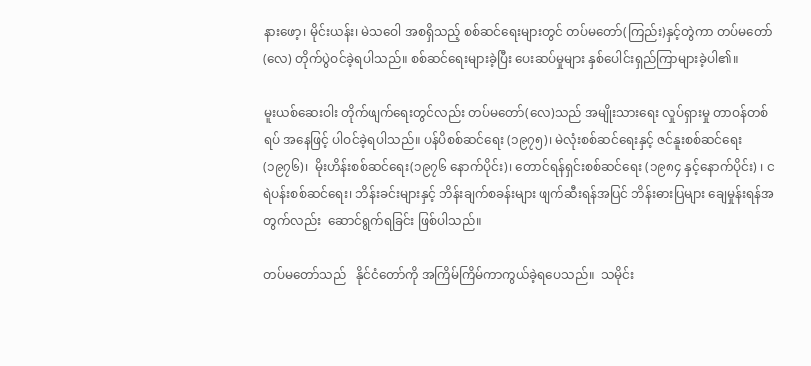နားဖော့၊ မိုင်းယန်း၊ မဲသဝေါ အစရှိသည့် စစ်ဆင်ရေးများတွင် တပ်မတော်(ကြည်း)နှင့်တွဲကာ တပ်မတော်(လေ) တိုက်ပွဲဝင်ခဲ့ရပါသည်။ စစ်ဆင်ရေးများခဲ့ပြီး ပေးဆပ်မှုများ နှစ်ပေါင်းရှည်ကြာများခဲ့ပါ၏။

မူးယစ်ဆေးဝါး တိုက်ဖျက်ရေးတွင်လည်း တပ်မတော်(လေ)သည် အမျိုးသားရေး လှုပ်ရှားမှု တာဝန်တစ်ရပ် အနေဖြင့် ပါဝင်ခဲ့ရပါသည်။ ပန်ပိစစ်ဆင်ရေး (၁၉၇၅)၊ မဲလုံးစစ်ဆင်ရေးနှင့် ဇင်နူးစစ်ဆင်ရေး (၁၉၇၆)၊  မိုးဟိန်းစစ်ဆင်ရေး(၁၉၇၆ နောက်ပိုင်း)၊ တောင်ရန်ရှင်းစစ်ဆင်ရေး (၁၉၈၄ နှင့်နောက်ပိုင်း) ၊ ငရဲပန်းစစ်ဆင်ရေး၊ ဘိန်းခင်းများနှင့် ဘိန်းချက်စခန်းများ ဖျက်ဆီးရန်အပြင် ဘိန်းဓားပြများ ချေမှုန်းရန်အတွက်လည်း  ဆောင်ရွက်ရခြင်း ဖြစ်ပါသည်။

တပ်မတော်သည်   နိုင်ငံတော်ကို အကြိမ်ကြိမ်ကာကွယ်ခဲ့ရပေသည်။  သမိုင်း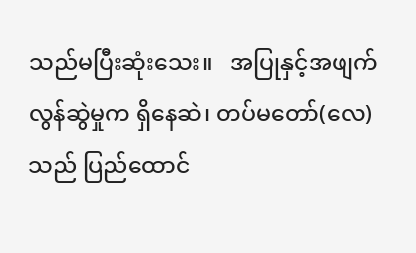သည်မပြီးဆုံးသေး။   အပြုနှင့်အဖျက် လွန်ဆွဲမှုက ရှိနေဆဲ၊ တပ်မတော်(လေ)သည် ပြည်ထောင်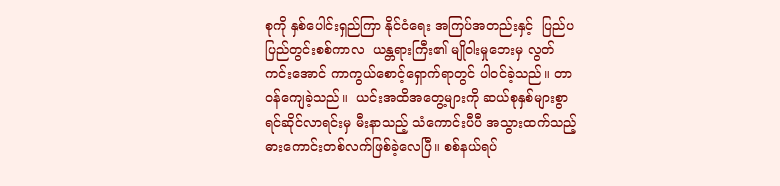စုကို နှစ်ပေါင်းရှည်ကြာ နိုင်ငံရေး အကြပ်အတည်းနှင့်  ပြည်ပပြည်တွင်းစစ်ကာလ  ယန္တရားကြီး၏ မျိုဝါးမှုဘေးမှ လွတ်ကင်းအောင် ကာကွယ်စောင့်ရှောက်ရာတွင် ပါဝင်ခဲ့သည်။ တာဝန်ကျေခဲ့သည်။  ယင်းအထိအတွေ့များကို ဆယ်စုနှစ်များစွာ ရင်ဆိုင်လာရင်းမှ မီးနာသည့် သံကောင်းပီပီ အသွားထက်သည့် ဓားကောင်းတစ်လက်ဖြစ်ခဲ့လေပြီ။ စစ်နယ်ရပ်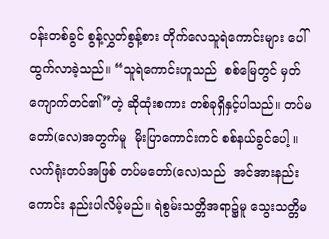ဝန်းတစ်ခွင် စွန့်လွှတ်စွန့်စား တိုက်လေသူရဲကောင်းများ ပေါ်ထွက်လာခဲ့သည်။ “သူရဲကောင်းဟူသည်  စစ်မြေတွင် မှတ်ကျောက်တင်၏”တဲ့ ဆိုထုံးစကား တစ်ခုရှိနှင့်ပါသည်။ တပ်မတော်(လေ)အတွက်မူ  မိုးပြာကောင်းကင် စစ်နယ်ခွင်ပေါ့ ။  လက်ရုံးတပ်အဖြစ် တပ်မတော်(လေ)သည်  အင်အားနည်းကောင်း နည်းပါလိမ့်မည်။ ရဲစွမ်းသတ္တိအရာ၌မူ သွေးသတ္တိမ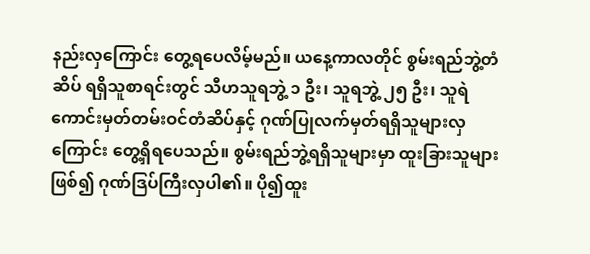နည်းလှကြောင်း တွေ့ရပေလိမ့်မည်။ ယနေ့ကာလတိုင် စွမ်းရည်ဘွဲ့တံဆိပ် ရရှိသူစာရင်းတွင် သီဟသူရဘွဲ့ ၁ ဦး၊ သူရဘွဲ့ ၂၅ ဦး၊ သူရဲကောင်းမှတ်တမ်းဝင်တံဆိပ်နှင့် ဂုဏ်ပြုလက်မှတ်ရရှိသူများလှကြောင်း တွေ့ရှိရပေသည်။ စွမ်းရည်ဘွဲ့ရရှိသူများမှာ ထူးခြားသူများဖြစ်၍ ဂုဏ်ဒြပ်ကြီးလှပါ၏။ ပို၍ထူး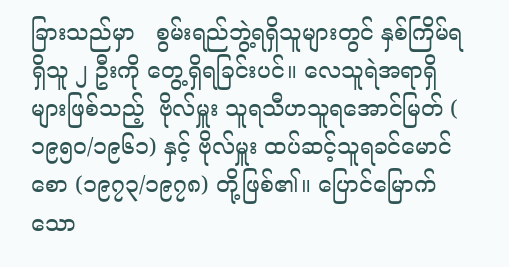ခြားသည်မှာ   စွမ်းရည်ဘွဲ့ရရှိသူများတွင် နှစ်ကြိမ်ရရှိသူ ၂ ဦးကို တွေ့ရှိရခြင်းပင်။ လေသူရဲအရာရှိများဖြစ်သည့်  ဗိုလ်မှူး သူရသီဟသူရအောင်မြတ် ( ၁၉၅၀/၁၉၆၁) နှင့် ဗိုလ်မှူး ထပ်ဆင့်သူရခင်မောင်စော (၁၉၇၃/၁၉၇၈) တို့ဖြစ်၏။ ပြောင်မြောက်သော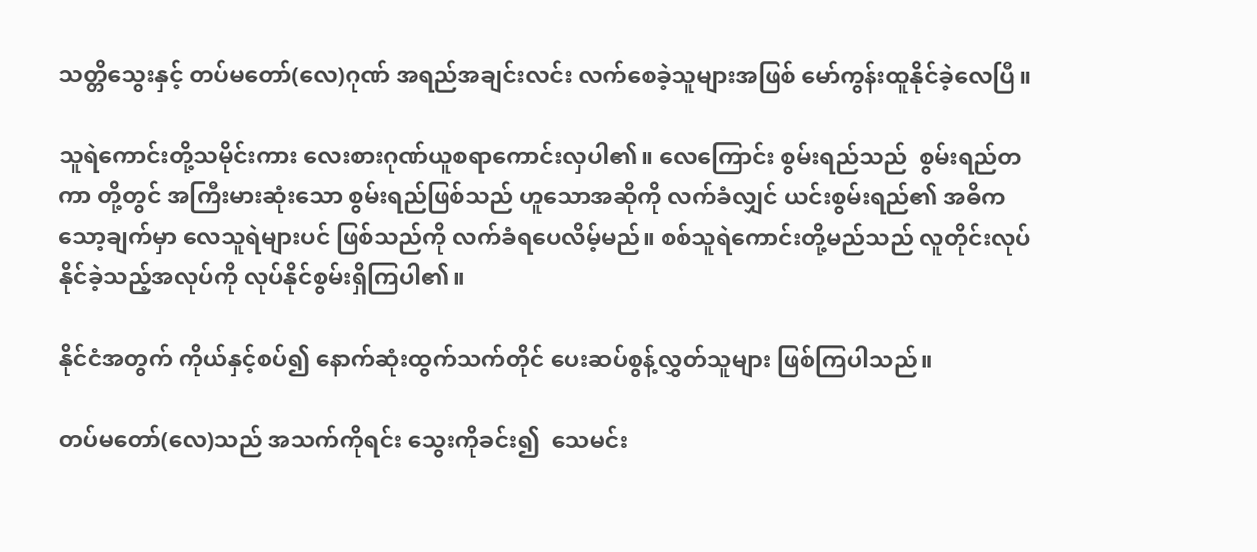သတ္တိသွေးနှင့် တပ်မတော်(လေ)ဂုဏ် အရည်အချင်းလင်း လက်စေခဲ့သူများအဖြစ် မော်ကွန်းထူနိုင်ခဲ့လေပြီ။

သူရဲကောင်းတို့သမိုင်းကား လေးစားဂုဏ်ယူစရာကောင်းလှပါ၏။ လေကြောင်း စွမ်းရည်သည်  စွမ်းရည်တကာ တို့တွင် အကြီးမားဆုံးသော စွမ်းရည်ဖြစ်သည် ဟူသောအဆိုကို လက်ခံလျှင် ယင်းစွမ်းရည်၏ အဓိက သော့ချက်မှာ လေသူရဲများပင် ဖြစ်သည်ကို လက်ခံရပေလိမ့်မည်။ စစ်သူရဲကောင်းတို့မည်သည် လူတိုင်းလုပ်နိုင်ခဲ့သည့်အလုပ်ကို လုပ်နိုင်စွမ်းရှိကြပါ၏။

နိုင်ငံအတွက် ကိုယ်နှင့်စပ်၍ နောက်ဆုံးထွက်သက်တိုင် ပေးဆပ်စွန့်လွှတ်သူများ ဖြစ်ကြပါသည်။

တပ်မတော်(လေ)သည် အသက်ကိုရင်း သွေးကိုခင်း၍  သေမင်း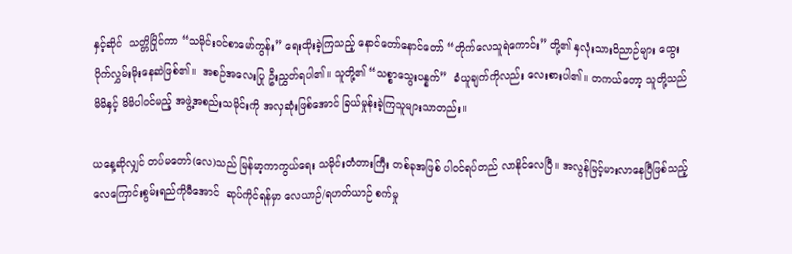နှင့်ဆိုင်  သတ္တိပြိုင်ကာ “သမိုင်းဝင်စာမော်ကွန်း” ရေးထိုးခဲ့ကြသည့် နောင်တော်နောင်တော် “တိုက်လေသူရဲကောင်း” တို့၏ နှလုံးသားဝိညာဉ်များ ထွေးပိုက်လွှမ်းမိုးနေဆဲဖြစ်၏။  အစဉ်အလေးပြု ဦးညွှတ်ရပါ၏။ သူတို့၏ “သစ္စာသွေးပန္နက်”  ခံယူချက်ကိုလည်း လေးစားပါ၏။ တကယ်တော့ သူတို့သည် မိမိနှင့် မိမိပါဝင်မည့် အဖွဲ့အစည်းသမိုင်းကို အလှဆုံးဖြစ်အောင် ခြယ်မှုန်းခဲ့ကြသူများသာတည်း။

ယနေ့ဆိုလျှင် တပ်မတော်(လေ)သည် မြန်မာ့ကာကွယ်ရေး သမိုင်းတံတားကြီး တစ်ခုအဖြစ် ပါဝင်ရပ်တည် လာနိုင်လေပြီ။ အလွန်မြင့်မားလာနေပြီဖြစ်သည့် လေကြောင်းစွမ်းရည်ကိုမီအောင်  ဆုပ်ကိုင်ရန်မှာ လေယာဉ်/ရဟတ်ယာဉ် စက်မှု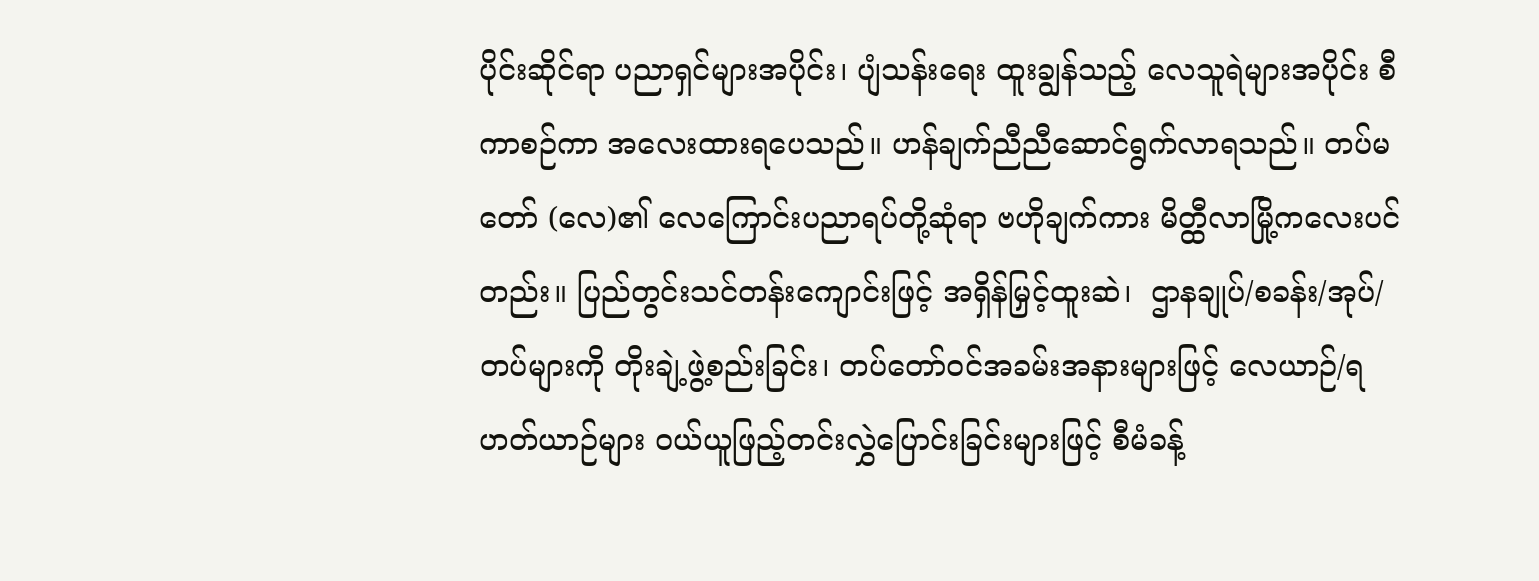ပိုင်းဆိုင်ရာ ပညာရှင်များအပိုင်း၊ ပျံသန်းရေး ထူးချွန်သည့် လေသူရဲများအပိုင်း စီကာစဉ်ကာ အလေးထားရပေသည်။ ဟန်ချက်ညီညီဆောင်ရွက်လာရသည်။ တပ်မတော် (လေ)၏ လေကြောင်းပညာရပ်တို့ဆုံရာ ဗဟိုချက်ကား မိတ္ထီလာမြို့ကလေးပင်တည်း။ ပြည်တွင်းသင်တန်းကျောင်းဖြင့် အရှိန်မြှင့်ထူးဆဲ၊  ဌာနချုပ်/စခန်း/အုပ်/တပ်များကို တိုးချဲ့ဖွဲ့စည်းခြင်း၊ တပ်တော်ဝင်အခမ်းအနားများဖြင့် လေယာဉ်/ရဟတ်ယာဉ်များ ဝယ်ယူဖြည့်တင်းလွှဲပြောင်းခြင်းများဖြင့် စီမံခန့်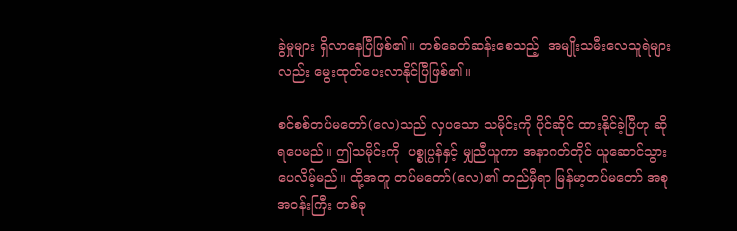ခွဲမှုများ ရှိလာနေပြီဖြစ်၏။ တစ်ခေတ်ဆန်းစေသည့်  အမျိုးသမီးလေသူရဲများလည်း မွေးထုတ်ပေးလာနိုင်ပြီဖြစ်၏။

စင်စစ်တပ်မတော်(လေ)သည် လှပသော သမိုင်းကို ပိုင်ဆိုင် ထားနိုင်ခဲ့ပြီဟု ဆိုရပေမည်။ ဤသမိုင်းကို  ပစ္စုပ္ပန်နှင့် မျှညီယူကာ အနာဂတ်တိုင် ယူဆောင်သွားပေလိမ့်မည်။ ထို့အတူ တပ်မတော်(လေ)၏ တည်မှီရာ မြန်မာ့တပ်မတော် အစုအဝန်းကြီး တစ်ခု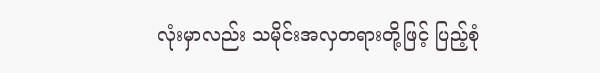လုံးမှာလည်း သမိုင်းအလှတရားတို့ဖြင့် ပြည့်စုံ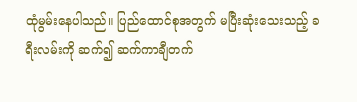ထုံမွမ်းနေပါသည်။ ပြည်ထောင်စုအတွက် မပြီးဆုံးသေးသည့် ခရီးလမ်းကို ဆက်၍ ဆက်ကာချီတက်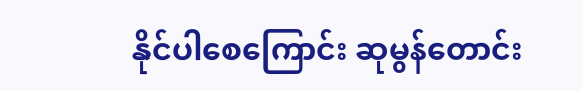နိုင်ပါစေကြောင်း ဆုမွန်တောင်း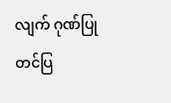လျက် ဂုဏ်ပြုတင်ပြ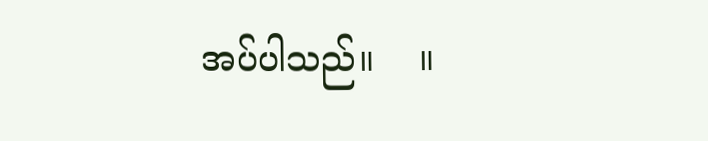အပ်ပါသည်။    ။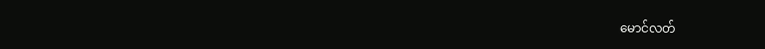မောင်လတ်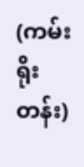(ကမ်းရိုးတန်း)